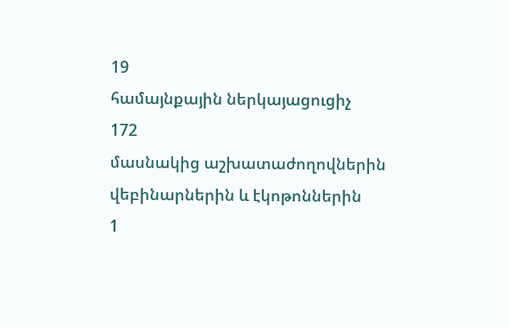19
համայնքային ներկայացուցիչ
172
մասնակից աշխատաժողովներին վեբինարներին և էկոթոններին
1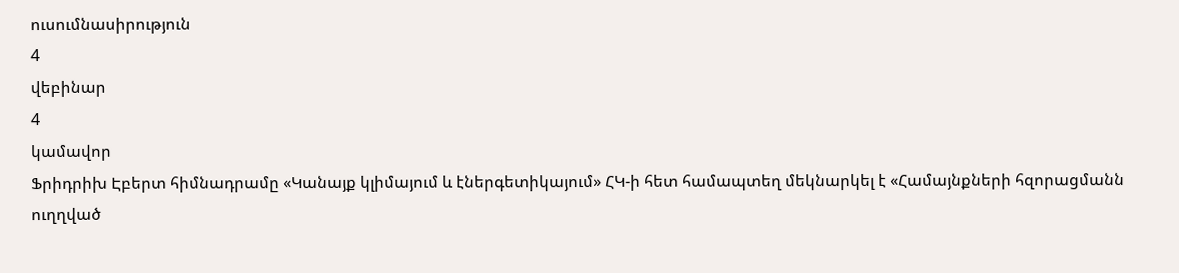ուսումնասիրություն
4
վեբինար
4
կամավոր
Ֆրիդրիխ Էբերտ հիմնադրամը «Կանայք կլիմայում և էներգետիկայում» ՀԿ-ի հետ համապտեղ մեկնարկել է «Համայնքների հզորացմանն ուղղված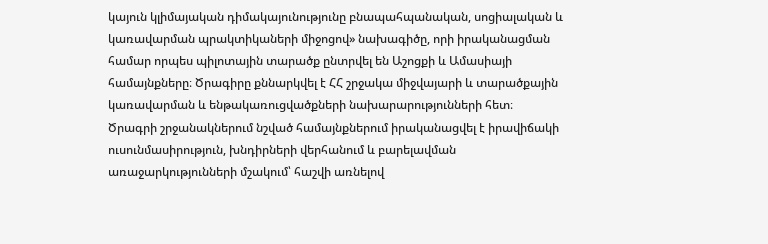կայուն կլիմայական դիմակայունությունը բնապահպանական, սոցիալական և կառավարման պրակտիկաների միջոցով» նախագիծը, որի իրականացման համար որպես պիլոտային տարածք ընտրվել են Աշոցքի և Ամասիայի համայնքները։ Ծրագիրը քննարկվել է ՀՀ շրջակա միջվայարի և տարածքային կառավարման և ենթակառուցվածքների նախարարությունների հետ։
Ծրագրի շրջանակներում նշված համայնքներում իրականացվել է իրավիճակի ուսունմասիրություն, խնդիրների վերհանում և բարելավման առաջարկությունների մշակում՝ հաշվի առնելով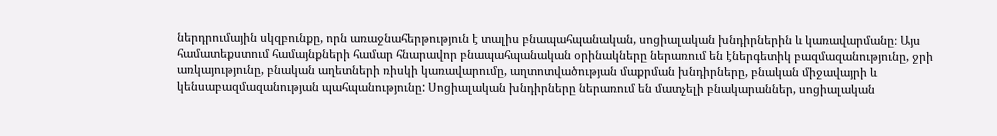ներդրումային սկզբունքը, որն առաջնահերթություն է տալիս բնապահպանական, սոցիալական խնդիրներին և կառավարմանը։ Այս համատեքստում համայնքների համար հնարավոր բնապահպանական օրինակները ներառում են էներգետիկ բազմազանությունը, ջրի առկայությունը, բնական աղետների ռիսկի կառավարումը, աղտոտվածության մաքրման խնդիրները, բնական միջավայրի և կենսաբազմազանության պահպանությունը: Սոցիալական խնդիրները ներառում են մատչելի բնակարաններ, սոցիալական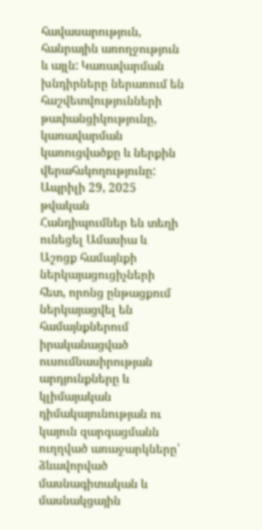հավասարություն, հանրային առողջություն և այլն: Կառավարման խնդիրները ներառում են հաշվետվությունների թափանցիկությունը, կառավարման կառուցվածքը և ներքին վերահսկողությունը:
Ապրիլի 29, 2025 թվական
Հանդիպումներ են տեղի ունեցել Ամասիա և Աշոցք համայնքի ներկայացուցիչների հետ, որոնց ընթացքում ներկայացվել են համայնքներում իրականացված ուսումնասիրության արդյունքները և կլիմայական դիմակայունության ու կայուն զարգացմանն ուղղված առաջարկները՝ ձևավորված մասնագիտական և մասնակցային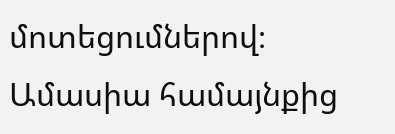մոտեցումներով։ Ամասիա համայնքից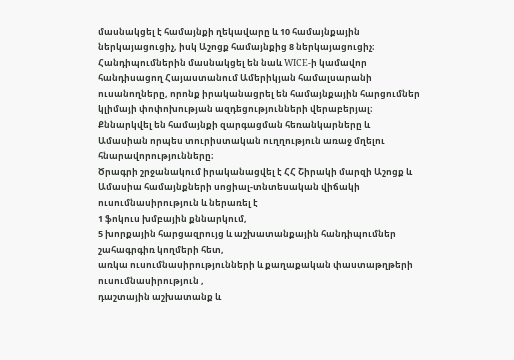մասնակցել է համայնքի ղեկավարը և 10 համայնքային ներկայացուցիչ, իսկ Աշոցք համայնքից 8 ներկայացուցիչ։
Հանդիպումներին մասնակցել են նաև WICE-ի կամավոր հանդիսացող Հայաստանում Ամերիկյան համալսարանի ուսանողները, որոնք իրականացրել են համայնքային հարցումներ կլիմայի փոփոխության ազդեցությունների վերաբերյալ։ Քննարկվել են համայնքի զարգացման հեռանկարները և Ամասիան որպես տուրիստական ուղղություն առաջ մղելու հնարավորությունները։
Ծրագրի շրջանակում իրականացվել է ՀՀ Շիրակի մարզի Աշոցք և Ամասիա համայնքների սոցիալ-տնտեսական վիճակի ուսումնասիրություն և ներառել է
1 ֆոկուս խմբային քննարկում,
5 խորքային հարցազրույց և աշխատանքային հանդիպումներ շահագրգիռ կողմերի հետ,
առկա ուսումնասիրությունների և քաղաքական փաստաթղթերի ուսումնասիրություն ,
դաշտային աշխատանք և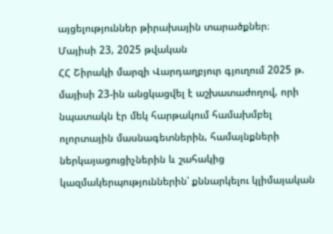այցելություններ թիրախային տարածքներ։
Մայիսի 23, 2025 թվական
ՀՀ Շիրակի մարզի Վարդաղբյուր գյուղում 2025 թ. մայիսի 23-ին անցկացվել է աշխատաժողով, որի նպատակն էր մեկ հարթակում համախմբել ոլորտային մասնագետներին, համայնքների ներկայացուցիչներին և շահակից կազմակերպություններին՝ քննարկելու կլիմայական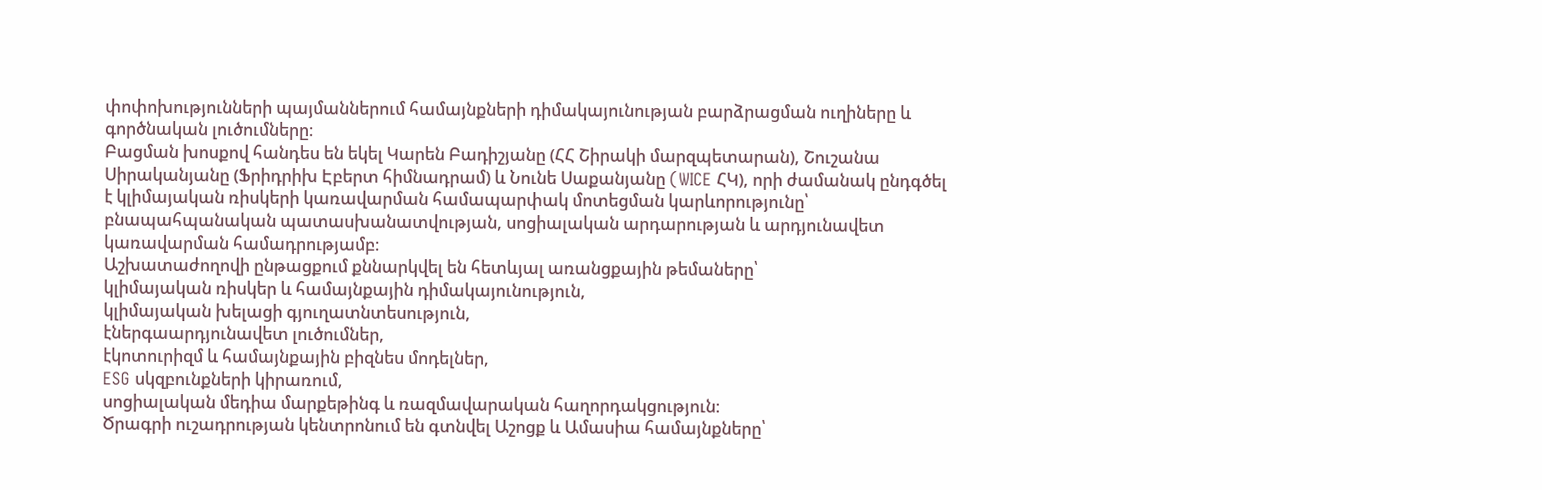փոփոխությունների պայմաններում համայնքների դիմակայունության բարձրացման ուղիները և գործնական լուծումները։
Բացման խոսքով հանդես են եկել Կարեն Բադիշյանը (ՀՀ Շիրակի մարզպետարան), Շուշանա Սիրականյանը (Ֆրիդրիխ Էբերտ հիմնադրամ) և Նունե Սաքանյանը (WICE ՀԿ), որի ժամանակ ընդգծել է կլիմայական ռիսկերի կառավարման համապարփակ մոտեցման կարևորությունը՝ բնապահպանական պատասխանատվության, սոցիալական արդարության և արդյունավետ կառավարման համադրությամբ։
Աշխատաժողովի ընթացքում քննարկվել են հետևյալ առանցքային թեմաները՝
կլիմայական ռիսկեր և համայնքային դիմակայունություն,
կլիմայական խելացի գյուղատնտեսություն,
էներգաարդյունավետ լուծումներ,
էկոտուրիզմ և համայնքային բիզնես մոդելներ,
ESG սկզբունքների կիրառում,
սոցիալական մեդիա մարքեթինգ և ռազմավարական հաղորդակցություն։
Ծրագրի ուշադրության կենտրոնում են գտնվել Աշոցք և Ամասիա համայնքները՝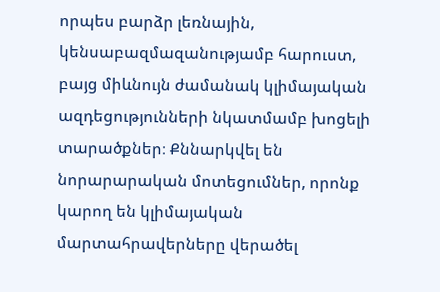որպես բարձր լեռնային, կենսաբազմազանությամբ հարուստ, բայց միևնույն ժամանակ կլիմայական ազդեցությունների նկատմամբ խոցելի տարածքներ։ Քննարկվել են նորարարական մոտեցումներ, որոնք կարող են կլիմայական մարտահրավերները վերածել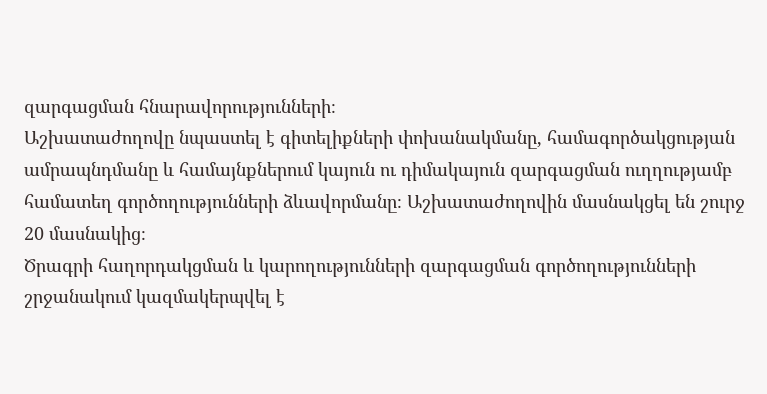զարգացման հնարավորությունների։
Աշխատաժողովը նպաստել է գիտելիքների փոխանակմանը, համագործակցության ամրապնդմանը և համայնքներում կայուն ու դիմակայուն զարգացման ուղղությամբ համատեղ գործողությունների ձևավորմանը։ Աշխատաժողովին մասնակցել են շուրջ 20 մասնակից։
Ծրագրի հաղորդակցման և կարողությունների զարգացման գործողությունների շրջանակում կազմակերպվել է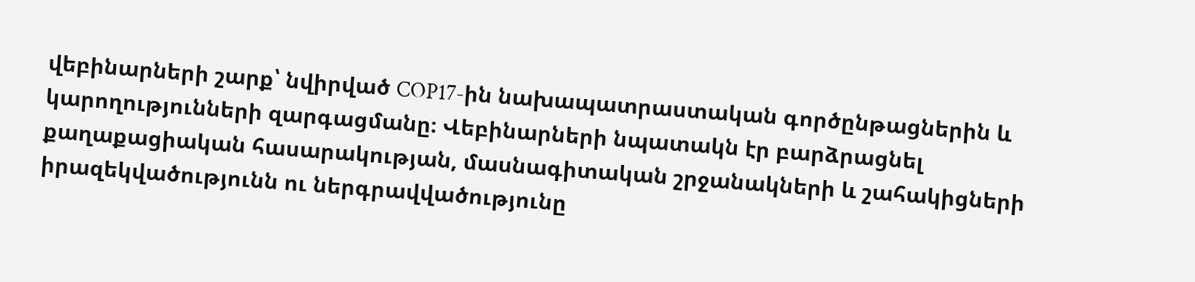վեբինարների շարք՝ նվիրված COP17-ին նախապատրաստական գործընթացներին և կարողությունների զարգացմանը։ Վեբինարների նպատակն էր բարձրացնել քաղաքացիական հասարակության, մասնագիտական շրջանակների և շահակիցների իրազեկվածությունն ու ներգրավվածությունը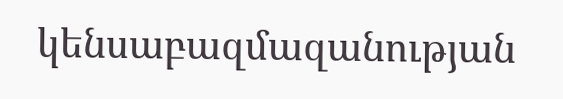կենսաբազմազանության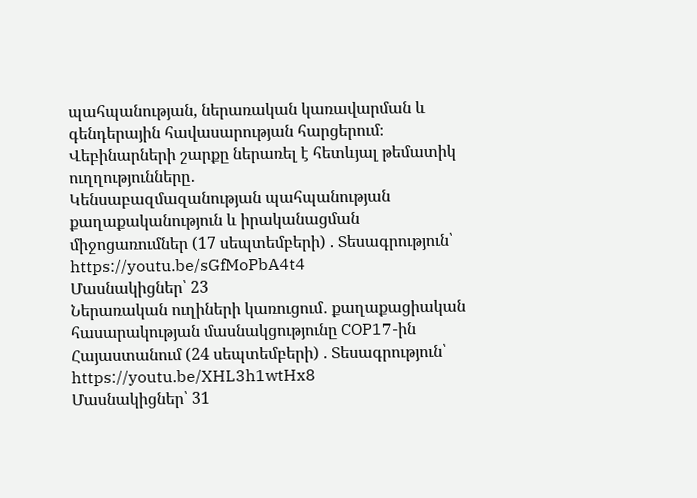պահպանության, ներառական կառավարման և գենդերային հավասարության հարցերում։
Վեբինարների շարքը ներառել է հետևյալ թեմատիկ ուղղությունները․
Կենսաբազմազանության պահպանության քաղաքականություն և իրականացման միջոցառումներ (17 սեպտեմբերի) . Տեսագրություն՝ https://youtu.be/sGfMoPbA4t4
Մասնակիցներ՝ 23
Ներառական ուղիների կառուցում․ քաղաքացիական հասարակության մասնակցությունը COP17-ին Հայաստանում (24 սեպտեմբերի) . Տեսագրություն՝ https://youtu.be/XHL3h1wtHx8
Մասնակիցներ՝ 31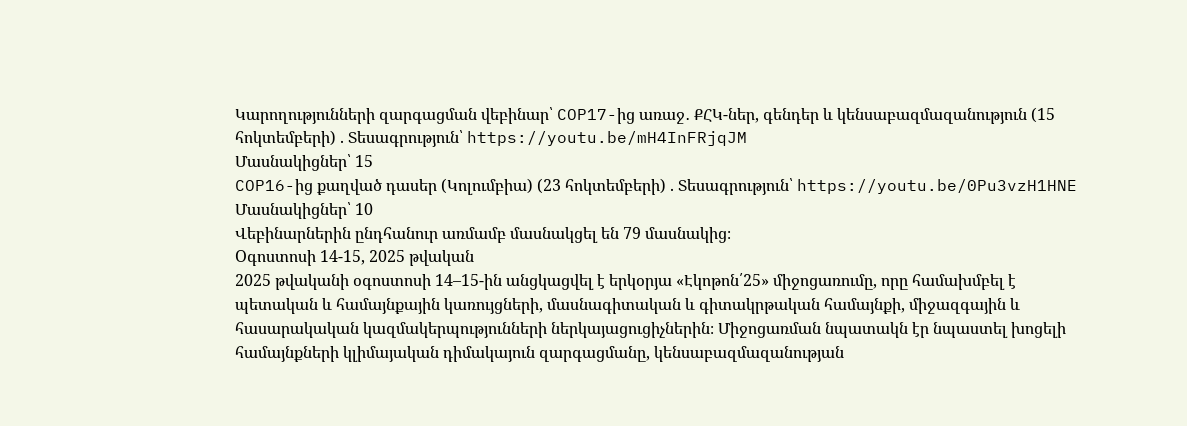Կարողությունների զարգացման վեբինար՝ COP17-ից առաջ․ ՔՀԿ-ներ, գենդեր և կենսաբազմազանություն (15 հոկտեմբերի) . Տեսագրություն՝ https://youtu.be/mH4InFRjqJM
Մասնակիցներ՝ 15
COP16-ից քաղված դասեր (Կոլումբիա) (23 հոկտեմբերի) . Տեսագրություն՝ https://youtu.be/0Pu3vzH1HNE
Մասնակիցներ՝ 10
Վեբինարներին ընդհանուր առմամբ մասնակցել են 79 մասնակից։
Oգոստոսի 14-15, 2025 թվական
2025 թվականի օգոստոսի 14–15-ին անցկացվել է երկօրյա «Էկոթոն՛25» միջոցառումը, որը համախմբել է պետական և համայնքային կառույցների, մասնագիտական և գիտակրթական համայնքի, միջազգային և հասարակական կազմակերպությունների ներկայացուցիչներին։ Միջոցառման նպատակն էր նպաստել խոցելի համայնքների կլիմայական դիմակայուն զարգացմանը, կենսաբազմազանության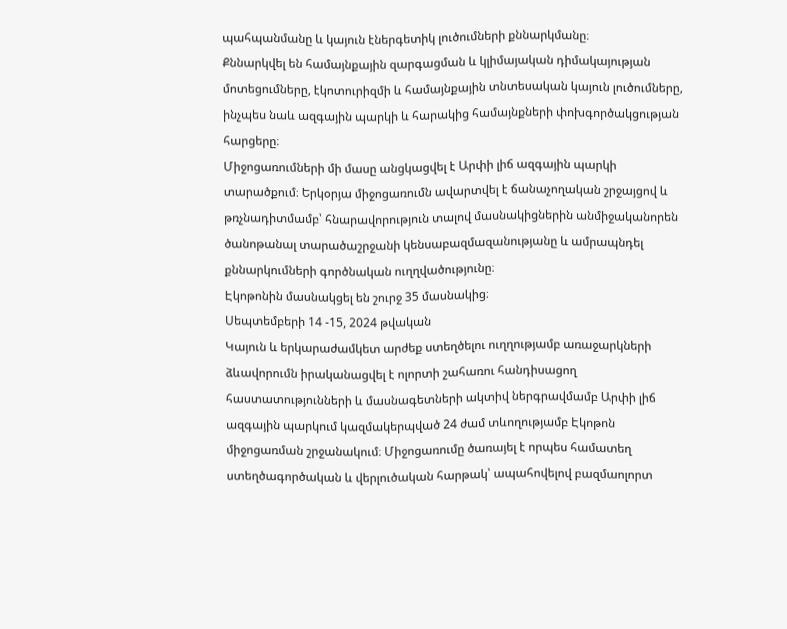պահպանմանը և կայուն էներգետիկ լուծումների քննարկմանը։
Քննարկվել են համայնքային զարգացման և կլիմայական դիմակայության մոտեցումները, էկոտուրիզմի և համայնքային տնտեսական կայուն լուծումները, ինչպես նաև ազգային պարկի և հարակից համայնքների փոխգործակցության հարցերը։
Միջոցառումների մի մասը անցկացվել է Արփի լիճ ազգային պարկի տարածքում։ Երկօրյա միջոցառումն ավարտվել է ճանաչողական շրջայցով և թռչնադիտմամբ՝ հնարավորություն տալով մասնակիցներին անմիջականորեն ծանոթանալ տարածաշրջանի կենսաբազմազանությանը և ամրապնդել քննարկումների գործնական ուղղվածությունը։
Էկոթոնին մասնակցել են շուրջ 35 մասնակից։
Սեպտեմբերի 14 -15, 2024 թվական
Կայուն և երկարաժամկետ արժեք ստեղծելու ուղղությամբ առաջարկների ձևավորումն իրականացվել է ոլորտի շահառու հանդիսացող հաստատությունների և մասնագետների ակտիվ ներգրավմամբ Արփի լիճ ազգային պարկում կազմակերպված 24 ժամ տևողությամբ Էկոթոն միջոցառման շրջանակում։ Միջոցառումը ծառայել է որպես համատեղ ստեղծագործական և վերլուծական հարթակ՝ ապահովելով բազմաոլորտ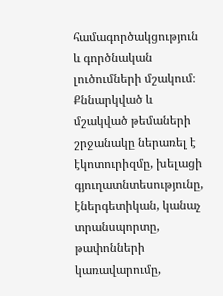համագործակցություն և գործնական լուծումների մշակում։ Քննարկված և մշակված թեմաների շրջանակը ներառել է էկոտուրիզմը, խելացի գյուղատնտեսությունը, էներգետիկան, կանաչ տրանսպորտը, թափոնների կառավարումը,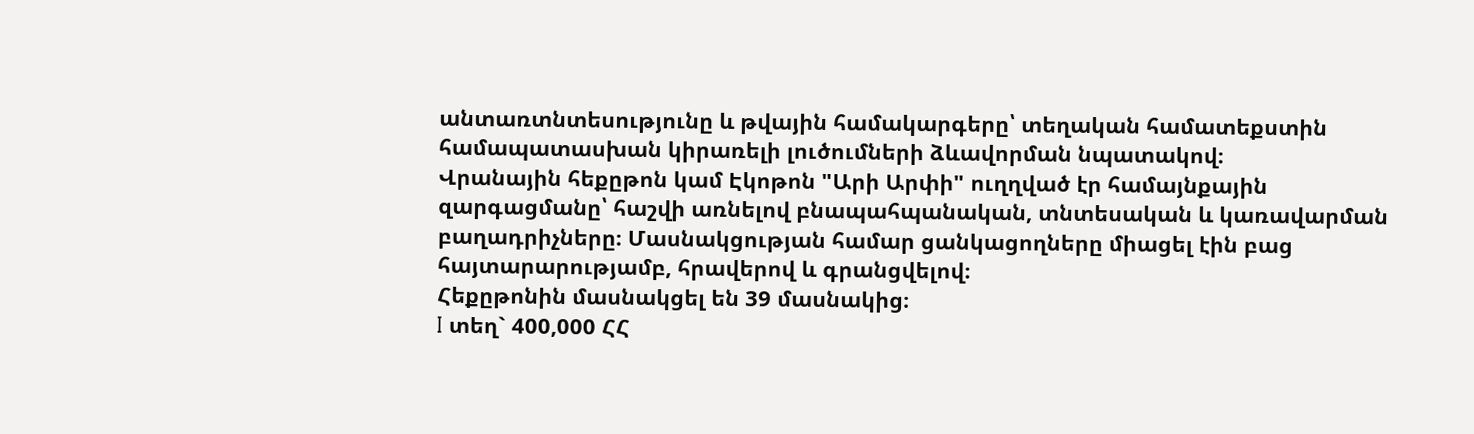անտառտնտեսությունը և թվային համակարգերը՝ տեղական համատեքստին համապատասխան կիրառելի լուծումների ձևավորման նպատակով։
Վրանային հեքըթոն կամ Էկոթոն "Արի Արփի" ուղղված էր համայնքային զարգացմանը՝ հաշվի առնելով բնապահպանական, տնտեսական և կառավարման բաղադրիչները։ Մասնակցության համար ցանկացողները միացել էին բաց հայտարարությամբ, հրավերով և գրանցվելով։
Հեքըթոնին մասնակցել են 39 մասնակից։
I տեղ` 400,000 ՀՀ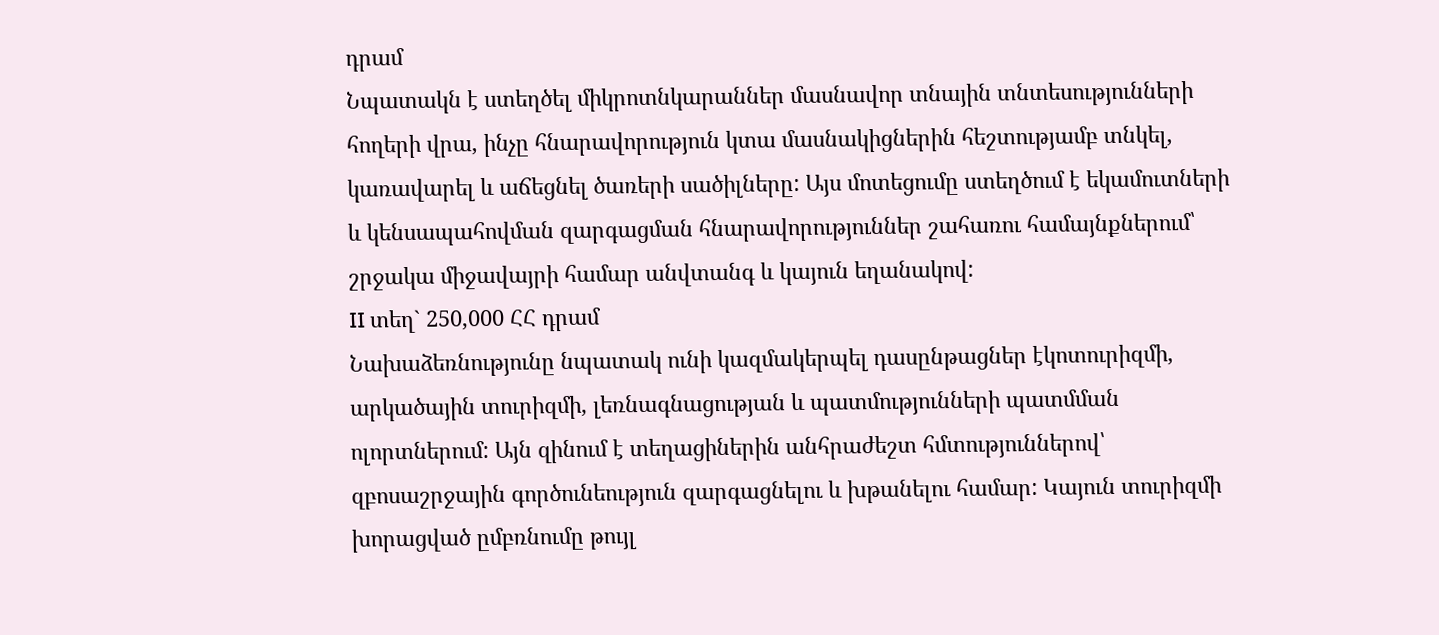դրամ
Նպատակն է ստեղծել միկրոտնկարաններ մասնավոր տնային տնտեսությունների հողերի վրա, ինչը հնարավորություն կտա մասնակիցներին հեշտությամբ տնկել, կառավարել և աճեցնել ծառերի սածիլները: Այս մոտեցումը ստեղծում է եկամուտների և կենսապահովման զարգացման հնարավորություններ շահառու համայնքներում՝ շրջակա միջավայրի համար անվտանգ և կայուն եղանակով:
II տեղ` 250,000 ՀՀ դրամ
Նախաձեռնությունը նպատակ ունի կազմակերպել դասընթացներ էկոտուրիզմի, արկածային տուրիզմի, լեռնագնացության և պատմությունների պատմման ոլորտներում: Այն զինում է տեղացիներին անհրաժեշտ հմտություններով՝ զբոսաշրջային գործունեություն զարգացնելու և խթանելու համար: Կայուն տուրիզմի խորացված ըմբռնումը թույլ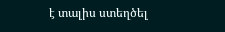է տալիս ստեղծել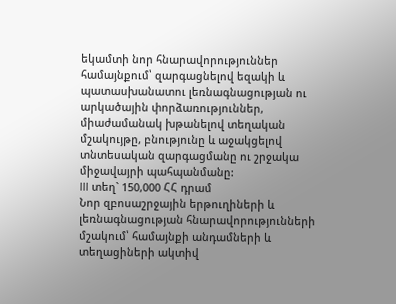եկամտի նոր հնարավորություններ համայնքում՝ զարգացնելով եզակի և պատասխանատու լեռնագնացության ու արկածային փորձառություններ, միաժամանակ խթանելով տեղական մշակույթը, բնությունը և աջակցելով տնտեսական զարգացմանը ու շրջակա միջավայրի պահպանմանը:
III տեղ` 150,000 ՀՀ դրամ
Նոր զբոսաշրջային երթուղիների և լեռնագնացության հնարավորությունների մշակում՝ համայնքի անդամների և տեղացիների ակտիվ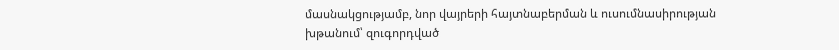մասնակցությամբ, նոր վայրերի հայտնաբերման և ուսումնասիրության խթանում՝ զուգորդված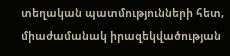տեղական պատմությունների հետ, միաժամանակ իրազեկվածության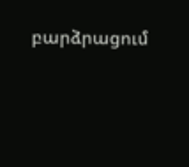բարձրացում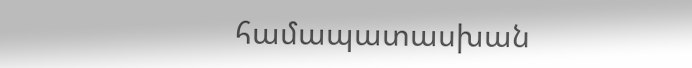համապատասխան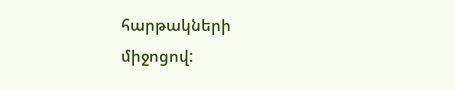հարթակների միջոցով: